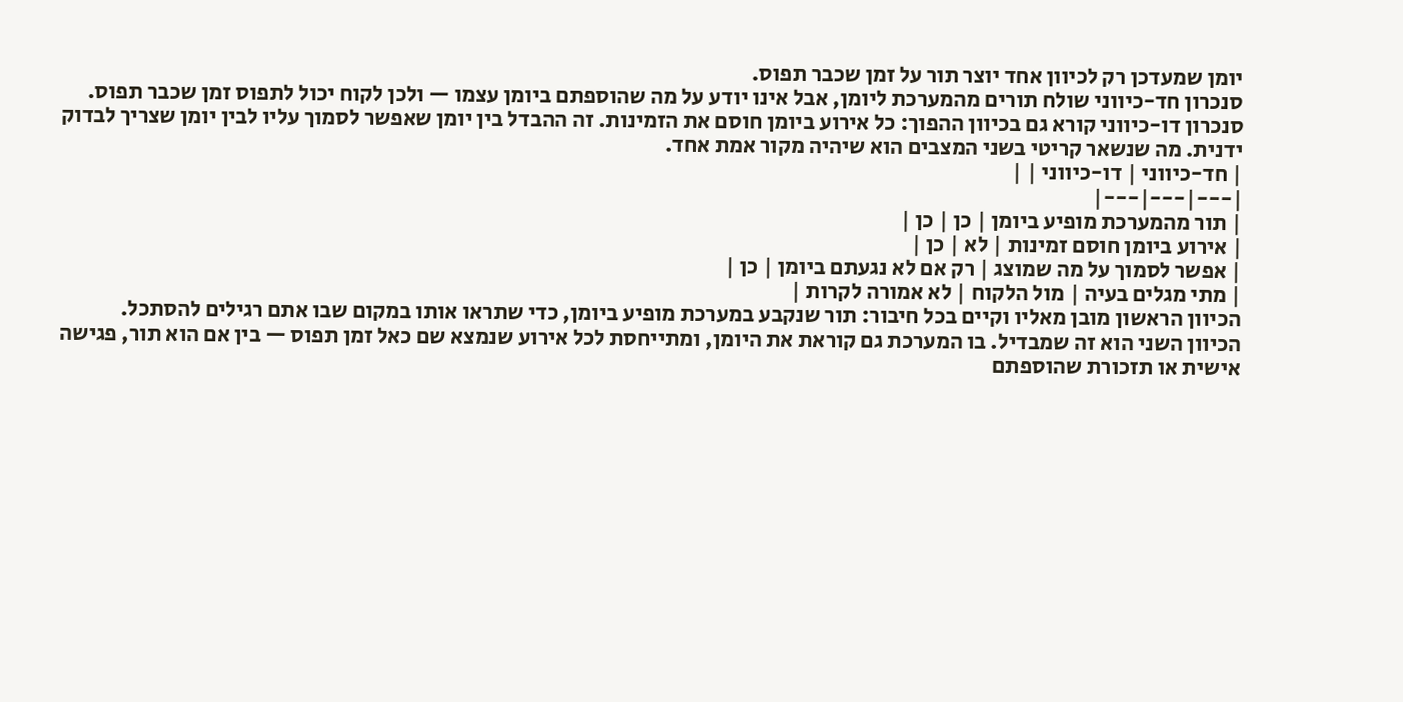יומן שמעדכן רק לכיוון אחד יוצר תור על זמן שכבר תפוס.
סנכרון חד-כיווני שולח תורים מהמערכת ליומן, אבל אינו יודע על מה שהוספתם ביומן עצמו — ולכן לקוח יכול לתפוס זמן שכבר תפוס. סנכרון דו-כיווני קורא גם בכיוון ההפוך: כל אירוע ביומן חוסם את הזמינות. זה ההבדל בין יומן שאפשר לסמוך עליו לבין יומן שצריך לבדוק ידנית. מה שנשאר קריטי בשני המצבים הוא שיהיה מקור אמת אחד.
| חד-כיווני | דו-כיווני | |
|---|---|---|
| תור מהמערכת מופיע ביומן | כן | כן |
| אירוע ביומן חוסם זמינות | לא | כן |
| אפשר לסמוך על מה שמוצג | רק אם לא נגעתם ביומן | כן |
| מתי מגלים בעיה | מול הלקוח | לא אמורה לקרות |
הכיוון הראשון מובן מאליו וקיים בכל חיבור: תור שנקבע במערכת מופיע ביומן, כדי שתראו אותו במקום שבו אתם רגילים להסתכל.
הכיוון השני הוא זה שמבדיל. בו המערכת גם קוראת את היומן, ומתייחסת לכל אירוע שנמצא שם כאל זמן תפוס — בין אם הוא תור, פגישה אישית או תזכורת שהוספתם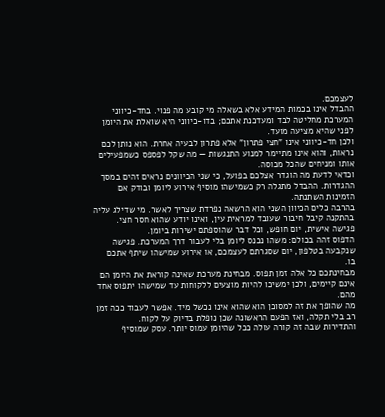לעצמכם.
ההבדל אינו בכמות המידע אלא בשאלה מי קובע מה פנוי. בחד-כיווני המערכת מחליטה לבד ומעדכנת אתכם; בדו-כיווני היא שואלת את היומן לפני שהיא מציעה מועד.
ולכן חד-כיווני אינו "חצי פתרון" אלא פתרון לבעיה אחרת. הוא נותן לכם נראות, והוא אינו מתיימר למנוע התנגשות — מה שקל לפספס כשמפעילים אותו ומניחים שהכל מכוסה.
וכדאי לדעת מה הוגדר אצלכם בפועל, כי שני הכיוונים נראים זהים במסך ההגדרות. ההבדל מתגלה רק כשמישהו מוסיף אירוע ליומן ובודק אם הזמינות השתנתה.
בהרבה כלים הכיוון השני הוא הרשאה נפרדת שצריך לאשר. מי שדילג עליה בהתקנה קיבל חיבור שעובד למראית עין, ואינו יודע שהוא חסר חצי.
פגישה אישית, יום חופש, וכל דבר שהוספתם ישירות ביומן.
הדפוס זהה בכולם: משהו נכנס ליומן בלי לעבור דרך המערכת. פגישה שנקבעה בטלפון, יום שסגרתם לעצמכם, או אירוע שמישהו שיתף אתכם בו.
מבחינתכם כל אלה זמן תפוס. מבחינת מערכת שאינה קוראת את היומן הם אינם קיימים, ולכן ימשיכו להיות מוצעים ללקוחות עד שמישהו יתפוס אחד מהם.
מה שהופך את זה למסוכן הוא שהוא אינו נכשל מיד. אפשר לעבוד ככה זמן רב בלי תקלה, ואז הפעם הראשונה שכן נופלת בדיוק על לקוח.
והתדירות שבה זה קורה עולה ככל שהיומן עמוס יותר. עסק שמוסיף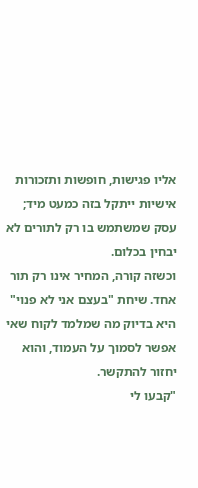אליו פגישות, חופשות ותזכורות אישיות ייתקל בזה כמעט מיד; עסק שמשתמש בו רק לתורים לא יבחין בכלום.
וכשזה קורה, המחיר אינו רק תור אחד. שיחת "בעצם אני לא פנוי" היא בדיוק מה שמלמד לקוח שאי אפשר לסמוך על העמוד, והוא יחזור להתקשר.
"קבעו לי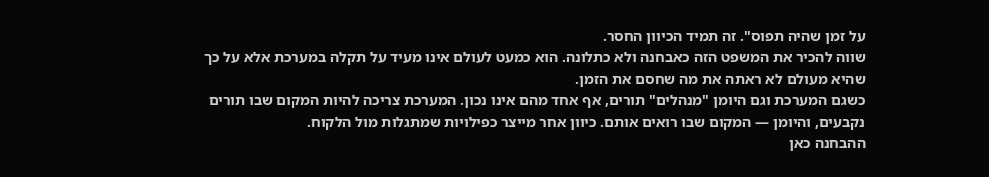על זמן שהיה תפוס". זה תמיד הכיוון החסר.
שווה להכיר את המשפט הזה כאבחנה ולא כתלונה. הוא כמעט לעולם אינו מעיד על תקלה במערכת אלא על כך שהיא מעולם לא ראתה את מה שחסם את הזמן.
כשגם המערכת וגם היומן "מנהלים" תורים, אף אחד מהם אינו נכון. המערכת צריכה להיות המקום שבו תורים נקבעים, והיומן — המקום שבו רואים אותם. כיוון אחר מייצר כפילויות שמתגלות מול הלקוח.
ההבחנה כאן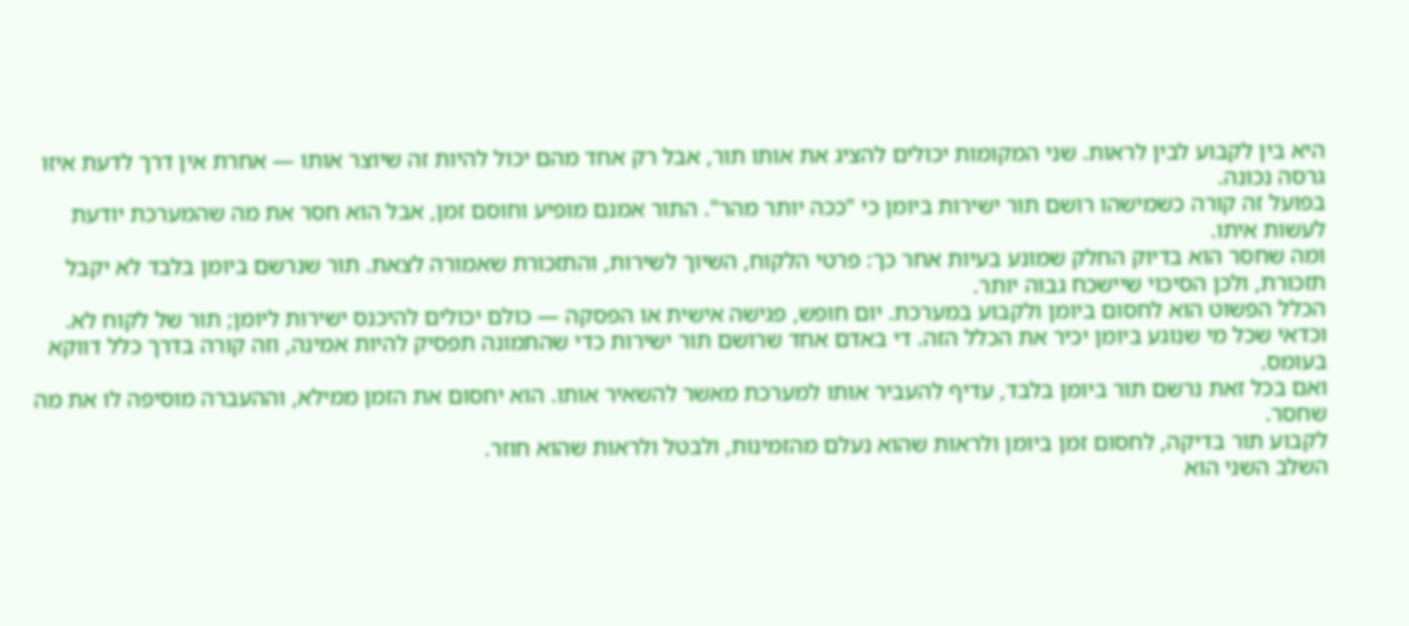היא בין לקבוע לבין לראות. שני המקומות יכולים להציג את אותו תור, אבל רק אחד מהם יכול להיות זה שיוצר אותו — אחרת אין דרך לדעת איזו גרסה נכונה.
בפועל זה קורה כשמישהו רושם תור ישירות ביומן כי "ככה יותר מהר". התור אמנם מופיע וחוסם זמן, אבל הוא חסר את מה שהמערכת יודעת לעשות איתו.
ומה שחסר הוא בדיוק החלק שמונע בעיות אחר כך: פרטי הלקוח, השיוך לשירות, והתזכורת שאמורה לצאת. תור שנרשם ביומן בלבד לא יקבל תזכורת, ולכן הסיכוי שיישכח גבוה יותר.
הכלל הפשוט הוא לחסום ביומן ולקבוע במערכת. יום חופש, פגישה אישית או הפסקה — כולם יכולים להיכנס ישירות ליומן; תור של לקוח לא.
וכדאי שכל מי שנוגע ביומן יכיר את הכלל הזה. די באדם אחד שרושם תור ישירות כדי שהתמונה תפסיק להיות אמינה, וזה קורה בדרך כלל דווקא בעומס.
ואם בכל זאת נרשם תור ביומן בלבד, עדיף להעביר אותו למערכת מאשר להשאיר אותו. הוא יחסום את הזמן ממילא, וההעברה מוסיפה לו את מה שחסר.
לקבוע תור בדיקה, לחסום זמן ביומן ולראות שהוא נעלם מהזמינות, ולבטל ולראות שהוא חוזר.
השלב השני הוא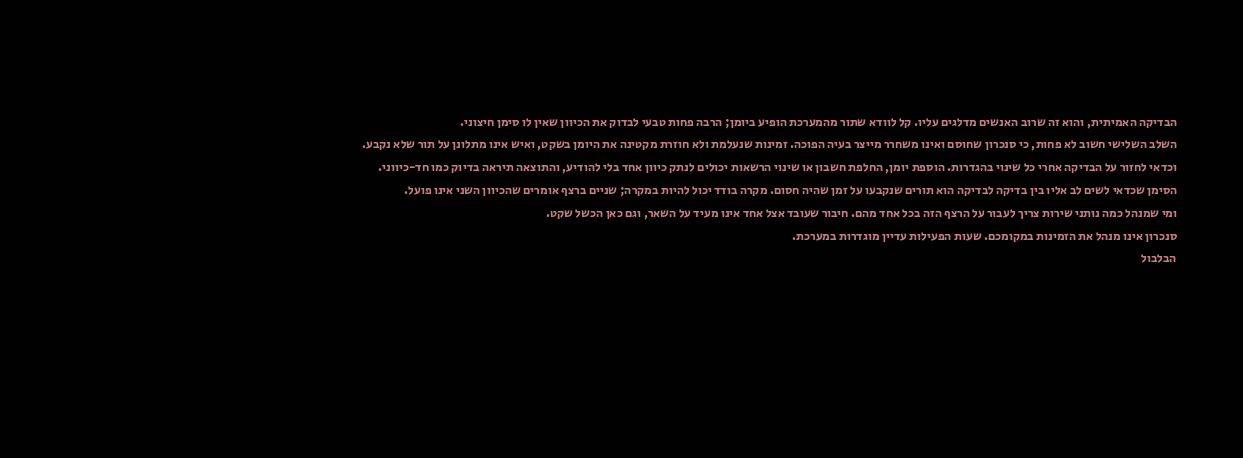הבדיקה האמיתית, והוא זה שרוב האנשים מדלגים עליו. קל לוודא שתור מהמערכת הופיע ביומן; הרבה פחות טבעי לבדוק את הכיוון שאין לו סימן חיצוני.
השלב השלישי חשוב לא פחות, כי סנכרון שחוסם ואינו משחרר מייצר בעיה הפוכה. זמינות שנעלמת ולא חוזרת מקטינה את היומן בשקט, ואיש אינו מתלונן על תור שלא נקבע.
וכדאי לחזור על הבדיקה אחרי כל שינוי בהגדרות. הוספת יומן, החלפת חשבון או שינוי הרשאות יכולים לנתק כיוון אחד בלי להודיע, והתוצאה תיראה בדיוק כמו חד-כיווני.
הסימן שכדאי לשים לב אליו בין בדיקה לבדיקה הוא תורים שנקבעו על זמן שהיה חסום. מקרה בודד יכול להיות במקרה; שניים ברצף אומרים שהכיוון השני אינו פועל.
ומי שמנהל כמה נותני שירות צריך לעבור על הרצף הזה בכל אחד מהם. חיבור שעובד אצל אחד אינו מעיד על השאר, וגם כאן הכשל שקט.
סנכרון אינו מנהל את הזמינות במקומכם. שעות הפעילות עדיין מוגדרות במערכת.
הבלבול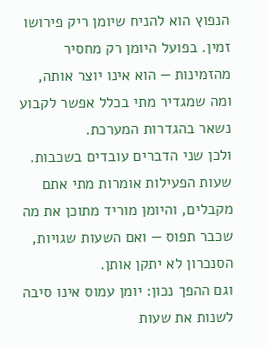הנפוץ הוא להניח שיומן ריק פירושו זמין. בפועל היומן רק מחסיר מהזמינות — הוא אינו יוצר אותה, ומה שמגדיר מתי בכלל אפשר לקבוע נשאר בהגדרות המערכת.
ולכן שני הדברים עובדים בשכבות. שעות הפעילות אומרות מתי אתם מקבלים, והיומן מוריד מתוכן את מה שכבר תפוס — ואם השעות שגויות, הסנכרון לא יתקן אותן.
וגם ההפך נכון: יומן עמוס אינו סיבה לשנות את שעות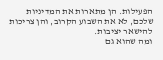הפעילות. הן מתארות את המדיניות שלכם, לא את השבוע הקרוב, והן צריכות להישאר יציבות.
ומה שהוא גם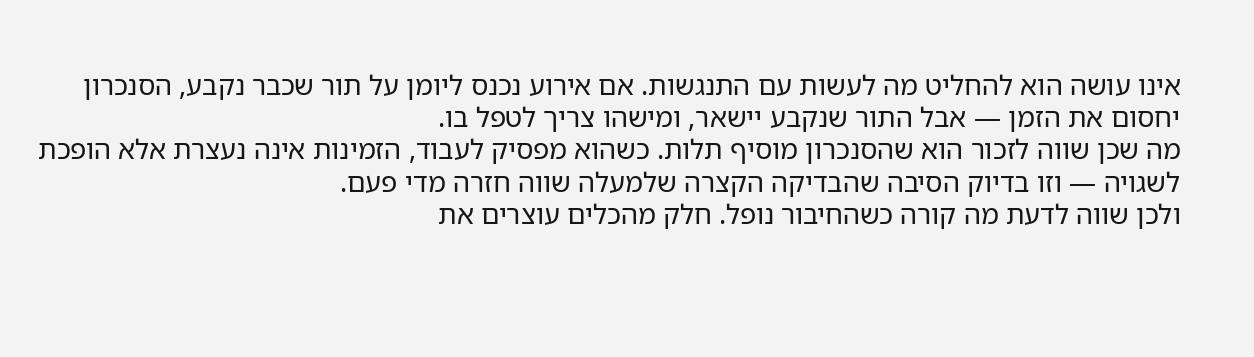אינו עושה הוא להחליט מה לעשות עם התנגשות. אם אירוע נכנס ליומן על תור שכבר נקבע, הסנכרון יחסום את הזמן — אבל התור שנקבע יישאר, ומישהו צריך לטפל בו.
מה שכן שווה לזכור הוא שהסנכרון מוסיף תלות. כשהוא מפסיק לעבוד, הזמינות אינה נעצרת אלא הופכת לשגויה — וזו בדיוק הסיבה שהבדיקה הקצרה שלמעלה שווה חזרה מדי פעם.
ולכן שווה לדעת מה קורה כשהחיבור נופל. חלק מהכלים עוצרים את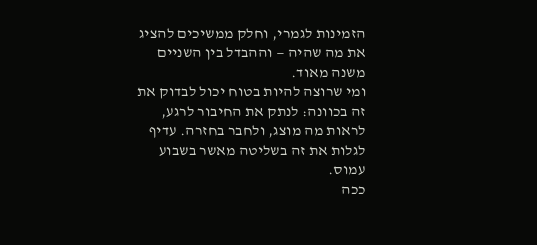הזמינות לגמרי, וחלק ממשיכים להציג את מה שהיה — וההבדל בין השניים משנה מאוד.
ומי שרוצה להיות בטוח יכול לבדוק את זה בכוונה: לנתק את החיבור לרגע, לראות מה מוצג, ולחבר בחזרה. עדיף לגלות את זה בשליטה מאשר בשבוע עמוס.
ככה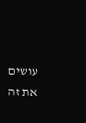עושים את זה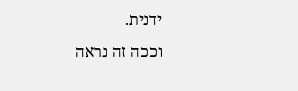ידנית.
וככה זה נראה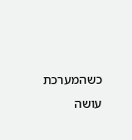כשהמערכת עושה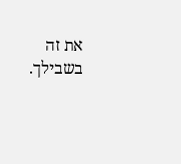את זה בשבילך.